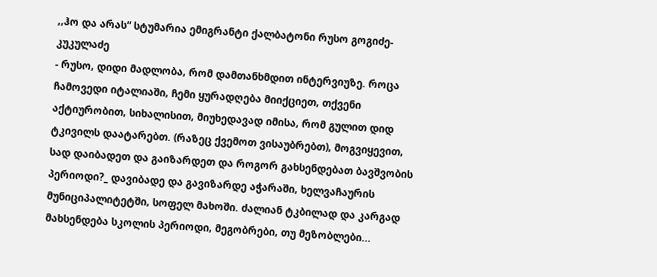,,ჰო და არას“ სტუმარია ემიგრანტი ქალბატონი რუსო გოგიძე-კუკულაძე
- რუსო, დიდი მადლობა, რომ დამთანხმდით ინტერვიუზე. როცა ჩამოვედი იტალიაში, ჩემი ყურადღება მიიქციეთ, თქვენი აქტიურობით, სიხალისით, მიუხედავად იმისა, რომ გულით დიდ ტკივილს დაატარებთ. (რაზეც ქვემოთ ვისაუბრებთ), მოგვიყევით, სად დაიბადეთ და გაიზარდეთ და როგორ გახსენდებათ ბავშვობის პერიოდი?_ დავიბადე და გავიზარდე აჭარაში, ხელვაჩაურის მუნიციპალიტეტში, სოფელ მახოში. ძალიან ტკბილად და კარგად მახსენდება სკოლის პერიოდი, მეგობრები, თუ მეზობლები...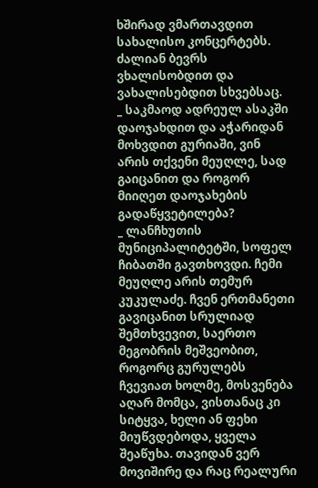ხშირად ვმართავდით სახალისო კონცერტებს. ძალიან ბევრს ვხალისობდით და ვახალისებდით სხვებსაც.
_ საკმაოდ ადრეულ ასაკში დაოჯახდით და აჭარიდან მოხვდით გურიაში, ვინ არის თქვენი მეუღლე, სად გაიცანით და როგორ მიიღეთ დაოჯახების გადაწყვეტილება?
_ ლანჩხუთის მუნიციპალიტეტში, სოფელ ჩიბათში გავთხოვდი. ჩემი მეუღლე არის თემურ კუკულაძე. ჩვენ ერთმანეთი გავიცანით სრულიად შემთხვევით, საერთო მეგობრის მეშვეობით, როგორც გურულებს ჩვევიათ ხოლმე, მოსვენება აღარ მომცა, ვისთანაც კი სიტყვა, ხელი ან ფეხი მიუწვდებოდა, ყველა შეაწუხა. თავიდან ვერ მოვიშირე და რაც რეალური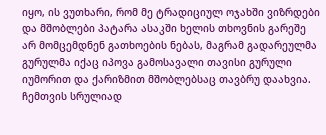იყო, ის ვუთხარი, რომ მე ტრადიციულ ოჯახში ვიზრდები და მშობლები პატარა ასაკში ხელის თხოვნის გარეშე არ მომცემდნენ გათხოების ნებას, მაგრამ გადარეულმა გურულმა იქაც იპოვა გამოსავალი თავისი გურული იუმორით და ქარიზმით მშობლებსაც თავბრუ დაახვია. ჩემთვის სრულიად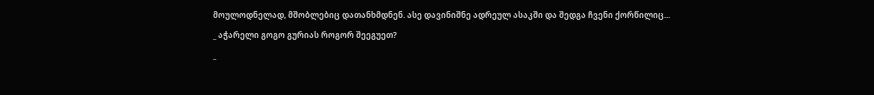მოულოდნელად, მშობლებიც დათანხმდნენ. ასე დავინიშნე ადრეულ ასაკში და შედგა ჩვენი ქორწილიც...
_ აჭარელი გოგო გურიას როგორ შეეგუეთ?
_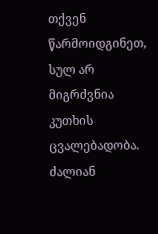თქვენ წარმოიდგინეთ, სულ არ მიგრძვნია კუთხის ცვალებადობა. ძალიან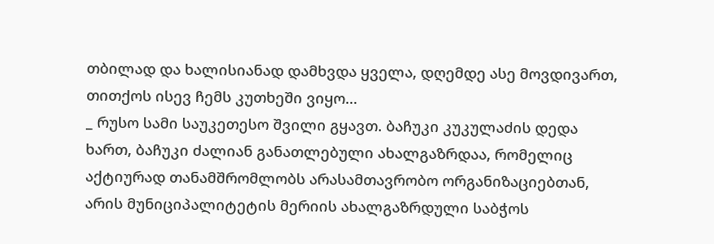თბილად და ხალისიანად დამხვდა ყველა, დღემდე ასე მოვდივართ, თითქოს ისევ ჩემს კუთხეში ვიყო...
_ რუსო სამი საუკეთესო შვილი გყავთ. ბაჩუკი კუკულაძის დედა ხართ, ბაჩუკი ძალიან განათლებული ახალგაზრდაა, რომელიც აქტიურად თანამშრომლობს არასამთავრობო ორგანიზაციებთან, არის მუნიციპალიტეტის მერიის ახალგაზრდული საბჭოს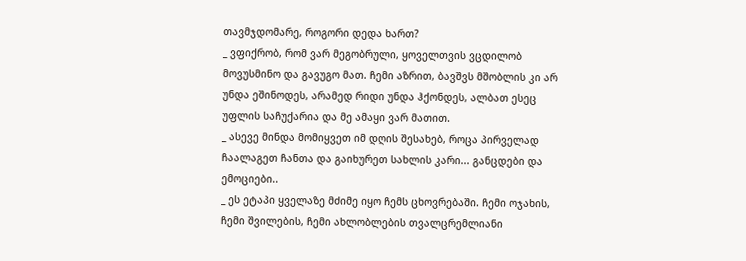თავმჯდომარე, როგორი დედა ხართ?
_ ვფიქრობ, რომ ვარ მეგობრული, ყოველთვის ვცდილობ მოვუსმინო და გავუგო მათ. ჩემი აზრით, ბავშვს მშობლის კი არ უნდა ეშინოდეს, არამედ რიდი უნდა ჰქონდეს, ალბათ ესეც უფლის საჩუქარია და მე ამაყი ვარ მათით.
_ ასევე მინდა მომიყვეთ იმ დღის შესახებ, როცა პირველად ჩაალაგეთ ჩანთა და გაიხურეთ სახლის კარი... განცდები და ემოციები..
_ ეს ეტაპი ყველაზე მძიმე იყო ჩემს ცხოვრებაში. ჩემი ოჯახის, ჩემი შვილების, ჩემი ახლობლების თვალცრემლიანი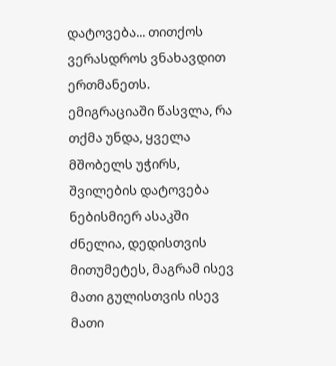დატოვება... თითქოს ვერასდროს ვნახავდით ერთმანეთს. ემიგრაციაში წასვლა, რა თქმა უნდა, ყველა მშობელს უჭირს, შვილების დატოვება ნებისმიერ ასაკში ძნელია, დედისთვის მითუმეტეს, მაგრამ ისევ მათი გულისთვის ისევ მათი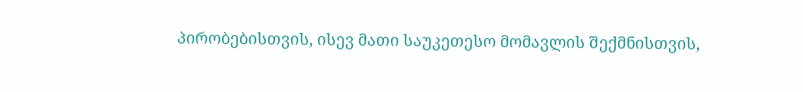პირობებისთვის, ისევ მათი საუკეთესო მომავლის შექმნისთვის,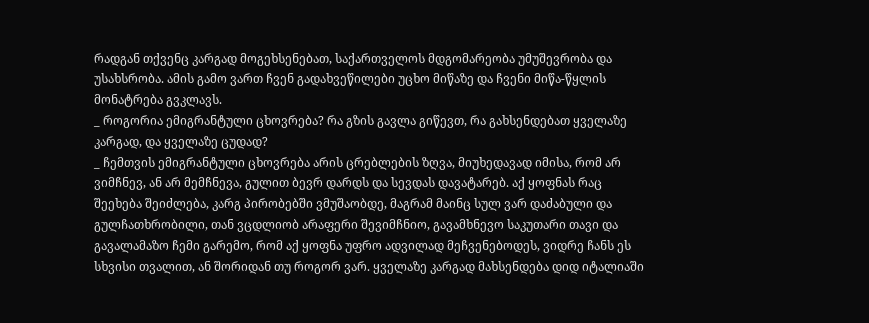რადგან თქვენც კარგად მოგეხსენებათ, საქართველოს მდგომარეობა უმუშევრობა და უსახსრობა. ამის გამო ვართ ჩვენ გადახვეწილები უცხო მიწაზე და ჩვენი მიწა-წყლის მონატრება გვკლავს.
_ როგორია ემიგრანტული ცხოვრება? რა გზის გავლა გიწევთ, რა გახსენდებათ ყველაზე კარგად, და ყველაზე ცუდად?
_ ჩემთვის ემიგრანტული ცხოვრება არის ცრებლების ზღვა, მიუხედავად იმისა, რომ არ ვიმჩნევ, ან არ მემჩნევა, გულით ბევრ დარდს და სევდას დავატარებ. აქ ყოფნას რაც შეეხება შეიძლება, კარგ პირობებში ვმუშაობდე, მაგრამ მაინც სულ ვარ დაძაბული და გულჩათხრობილი, თან ვცდლიობ არაფერი შევიმჩნიო, გავამხნევო საკუთარი თავი და გავალამაზო ჩემი გარემო, რომ აქ ყოფნა უფრო ადვილად მეჩვენებოდეს, ვიდრე ჩანს ეს სხვისი თვალით, ან შორიდან თუ როგორ ვარ. ყველაზე კარგად მახსენდება დიდ იტალიაში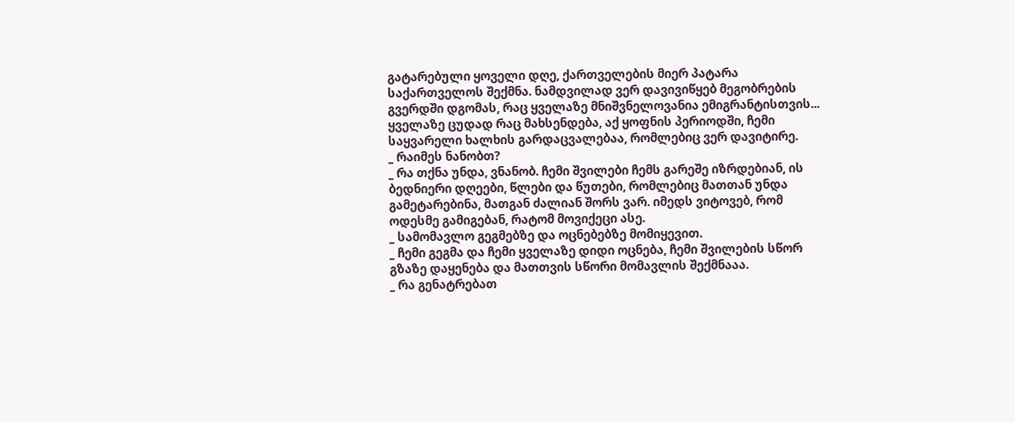გატარებული ყოველი დღე, ქართველების მიერ პატარა საქართველოს შექმნა. ნამდვილად ვერ დავივიწყებ მეგობრების გვერდში დგომას, რაც ყველაზე მნიშვნელოვანია ემიგრანტისთვის... ყველაზე ცუდად რაც მახსენდება, აქ ყოფნის პერიოდში, ჩემი საყვარელი ხალხის გარდაცვალებაა, რომლებიც ვერ დავიტირე.
_ რაიმეს ნანობთ?
_ რა თქნა უნდა, ვნანობ. ჩემი შვილები ჩემს გარეშე იზრდებიან, ის ბედნიერი დღეები, წლები და წუთები, რომლებიც მათთან უნდა გამეტარებინა, მათგან ძალიან შორს ვარ. იმედს ვიტოვებ, რომ ოდესმე გამიგებან, რატომ მოვიქეცი ასე.
_ სამომავლო გეგმებზე და ოცნებებზე მომიყევით.
_ ჩემი გეგმა და ჩემი ყველაზე დიდი ოცნება, ჩემი შვილების სწორ გზაზე დაყენება და მათთვის სწორი მომავლის შექმნააა.
_ რა გენატრებათ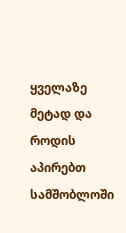ყველაზე მეტად და როდის აპირებთ სამშობლოში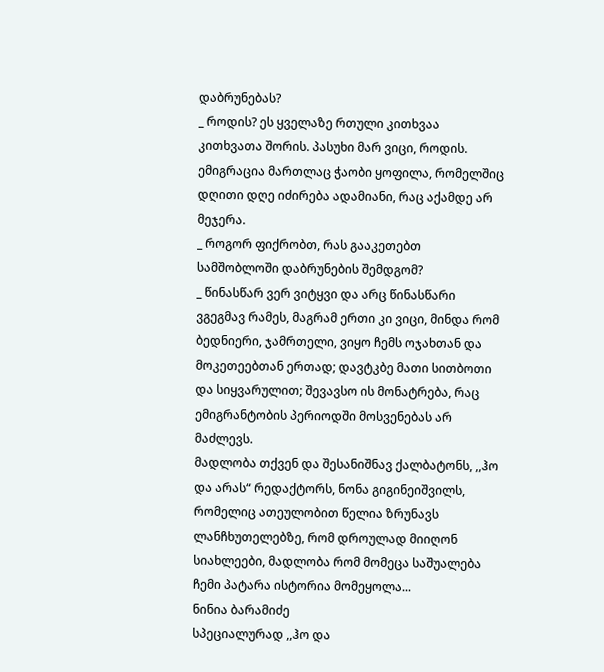დაბრუნებას?
_ როდის? ეს ყველაზე რთული კითხვაა კითხვათა შორის. პასუხი მარ ვიცი, როდის. ემიგრაცია მართლაც ჭაობი ყოფილა, რომელშიც დღითი დღე იძირება ადამიანი, რაც აქამდე არ მეჯერა.
_ როგორ ფიქრობთ, რას გააკეთებთ სამშობლოში დაბრუნების შემდგომ?
_ წინასწარ ვერ ვიტყვი და არც წინასწარი ვგეგმავ რამეს, მაგრამ ერთი კი ვიცი, მინდა რომ ბედნიერი, ჯამრთელი, ვიყო ჩემს ოჯახთან და მოკეთეებთან ერთად; დავტკბე მათი სითბოთი და სიყვარულით; შევავსო ის მონატრება, რაც ემიგრანტობის პერიოდში მოსვენებას არ მაძლევს.
მადლობა თქვენ და შესანიშნავ ქალბატონს, ,,ჰო და არას“ რედაქტორს, ნონა გიგინეიშვილს, რომელიც ათეულობით წელია ზრუნავს ლანჩხუთელებზე, რომ დროულად მიიღონ სიახლეები, მადლობა რომ მომეცა საშუალება ჩემი პატარა ისტორია მომეყოლა...
ნინია ბარამიძე
სპეციალურად ,,ჰო და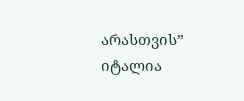არასთვის” იტალია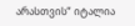არასთვის” იტალია